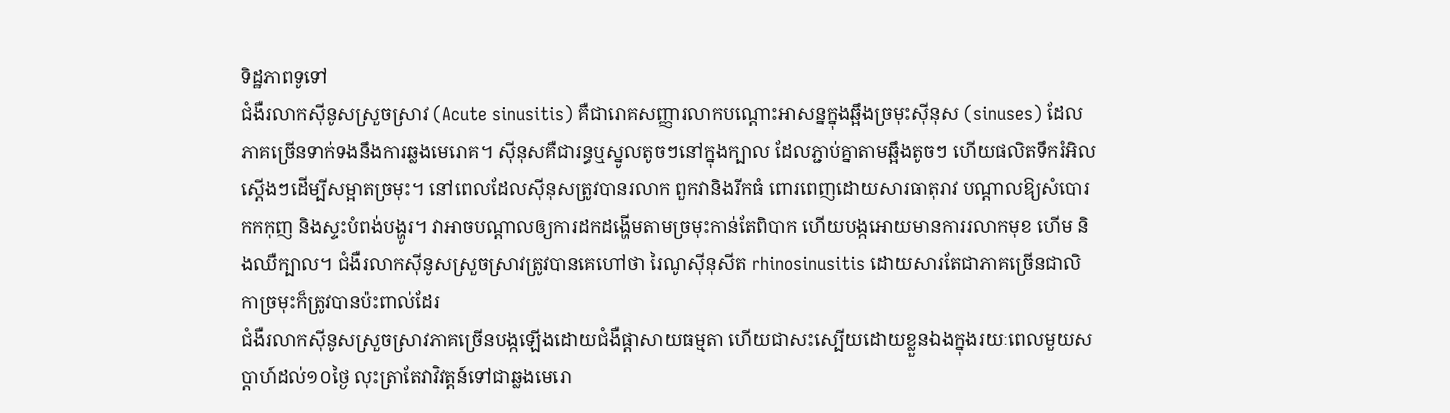ទិដ្ឋភាពទូទៅ
ជំងឺរលាកស៊ីនូសស្រួចស្រាវ (Acute sinusitis) គឺជារោគសញ្ញារលាកបណ្តោះអាសន្នក្នុងឆ្អឹងច្រមុះស៊ីនុស (sinuses) ដែលភាគច្រើនទាក់ទងនឹងការឆ្លងមេរោគ។ ស៊ីនុសគឺជារន្ធឬស្នូលតូចៗនៅក្នុងក្បាល ដែលភ្ជាប់គ្នាតាមឆ្អឹងតូចៗ ហើយផលិតទឹករំអិលស្តើងៗដើម្បីសម្អាតច្រមុះ។ នៅពេលដែលស៊ីនុសត្រូវបានរលាក ពួកវានិងរីកធំ ពោរពេញដោយសារធាតុរាវ បណ្តាលឱ្យសំបោរកកកុញ និងស្ទះបំពង់បង្ហូរ។ វាអាចបណ្ដាលឲ្យការដកដង្ហើមតាមច្រមុះកាន់តែពិបាក ហើយបង្កអោយមានការរលាកមុខ ហើម និងឈឺក្បាល។ ជំងឺរលាកស៊ីនូសស្រួចស្រាវត្រូវបានគេហៅថា រៃណូស៊ីនុសីត rhinosinusitis ដោយសារតែជាភាគច្រើនជាលិកាច្រមុះក៏ត្រូវបានប៉ះពាល់ដែរ
ជំងឺរលាកស៊ីនូសស្រួចស្រាវភាគច្រើនបង្កឡើងដោយជំងឺផ្តាសាយធម្មតា ហើយជាសះស្បើយដោយខ្លួនឯងក្នុងរយៈពេលមួយសប្តាហ៍ដល់១០ថ្ងៃ លុះត្រាតែវាវិវត្តន៍ទៅជាឆ្លងមេរោ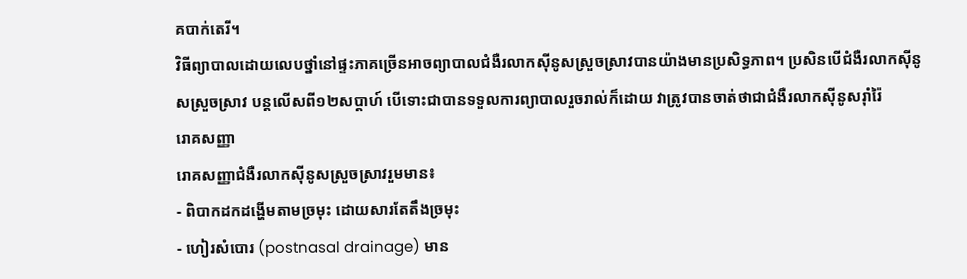គបាក់តេរី។
វិធីព្យាបាលដោយលេបថ្នាំនៅផ្ទះភាគច្រើនអាចព្យាបាលជំងឺរលាកស៊ីនូសស្រួចស្រាវបានយ៉ាងមានប្រសិទ្ធភាព។ ប្រសិនបើជំងឺរលាកស៊ីនូសស្រួចស្រាវ បន្តលើសពី១២សប្តាហ៍ បើទោះជាបានទទួលការព្យាបាលរួចរាល់ក៏ដោយ វាត្រូវបានចាត់ថាជាជំងឺរលាកស៊ីនូសរ៉ាំរ៉ៃ
រោគសញ្ញា
រោគសញ្ញាជំងឺរលាកស៊ីនូសស្រួចស្រាវរួមមាន៖
- ពិបាកដកដង្ហើមតាមច្រមុះ ដោយសារតែតឹងច្រមុះ
- ហៀរសំបោរ (postnasal drainage) មាន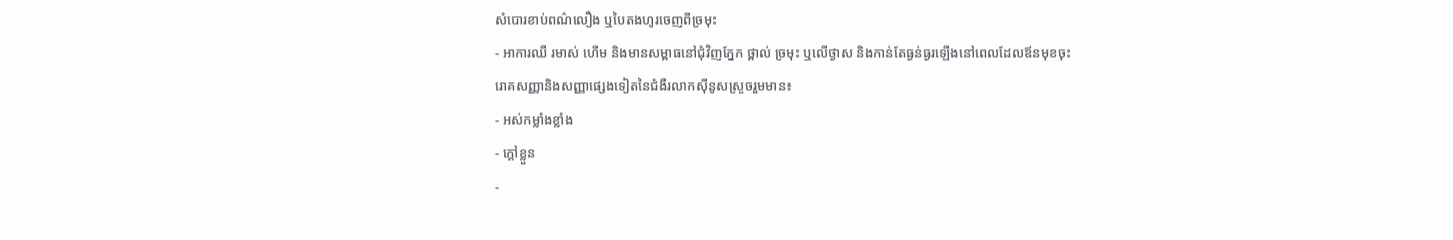សំបោរខាប់ពណ៌លឿង ឬបៃតងហូរចេញពីច្រមុះ
- អាការឈឺ រមាស់ ហើម និងមានសម្ពាធនៅជុំវិញភ្នែក ថ្ពាល់ ច្រមុះ ឬលើថ្ងាស និងកាន់តែធ្ងន់ធ្ងរឡើងនៅពេលដែលឪនមុខចុះ
រោគសញ្ញានិងសញ្ញាផ្សេងទៀតនៃជំងឺរលាកស៊ីនូសស្រួចរួមមាន៖
- អស់កម្លាំងខ្លាំង
- ក្ដៅខ្លួន
-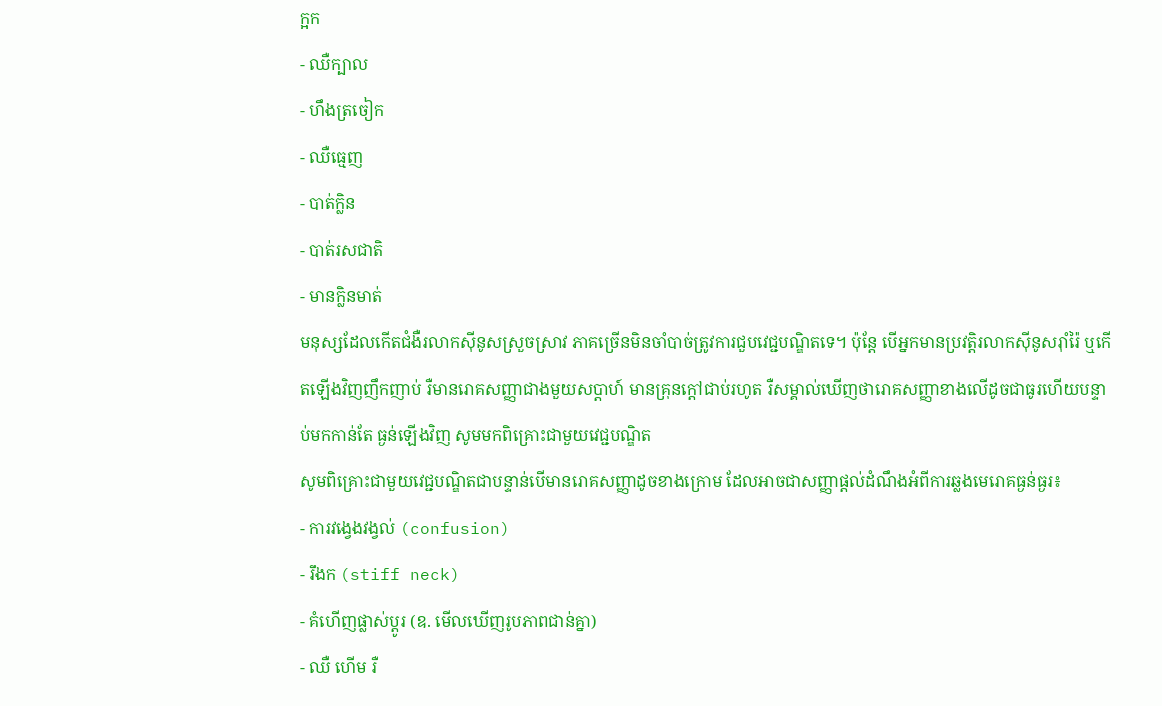ក្អក
- ឈឺក្បាល
- ហឹងត្រចៀក
- ឈឺធ្មេញ
- បាត់ក្លិន
- បាត់រសជាតិ
- មានក្លិនមាត់
មនុស្សដែលកើតជំងឺរលាកស៊ីនូសស្រួចស្រាវ ភាគច្រើនមិនចាំបាច់ត្រូវការជួបវេជ្ជបណ្ឌិតទេ។ ប៉ុន្តែ បើអ្នកមានប្រវត្តិរលាកស៊ីនូសរ៉ាំរ៉ៃ ឬកើតឡើងវិញញឹកញាប់ រឺមានរោគសញ្ញាជាងមួយសប្តាហ៍ មានគ្រុនក្តៅជាប់រហូត រឺសម្គាល់ឃើញថារោគសញ្ញាខាងលើដូចជាធូរហើយបន្ទាប់មកកាន់តែ ធ្ងន់ឡើងវិញ សូមមកពិគ្រោះជាមួយវេជ្ជបណ្ឌិត
សូមពិគ្រោះជាមួយវេជ្ជបណ្ឌិតជាបន្ទាន់បើមានរោគសញ្ញាដូចខាងក្រោម ដែលអាចជាសញ្ញាផ្ដល់ដំណឹងអំពីការឆ្លងមេរោគធ្ងន់ធ្ងរ៖
- ការវង្វេងវង្វល់ (confusion)
- រឹងក (stiff neck)
- គំហើញផ្លាស់ប្ដូរ (ឧ. មើលឃើញរូបភាពជាន់គ្នា)
- ឈឺ ហើម រឺ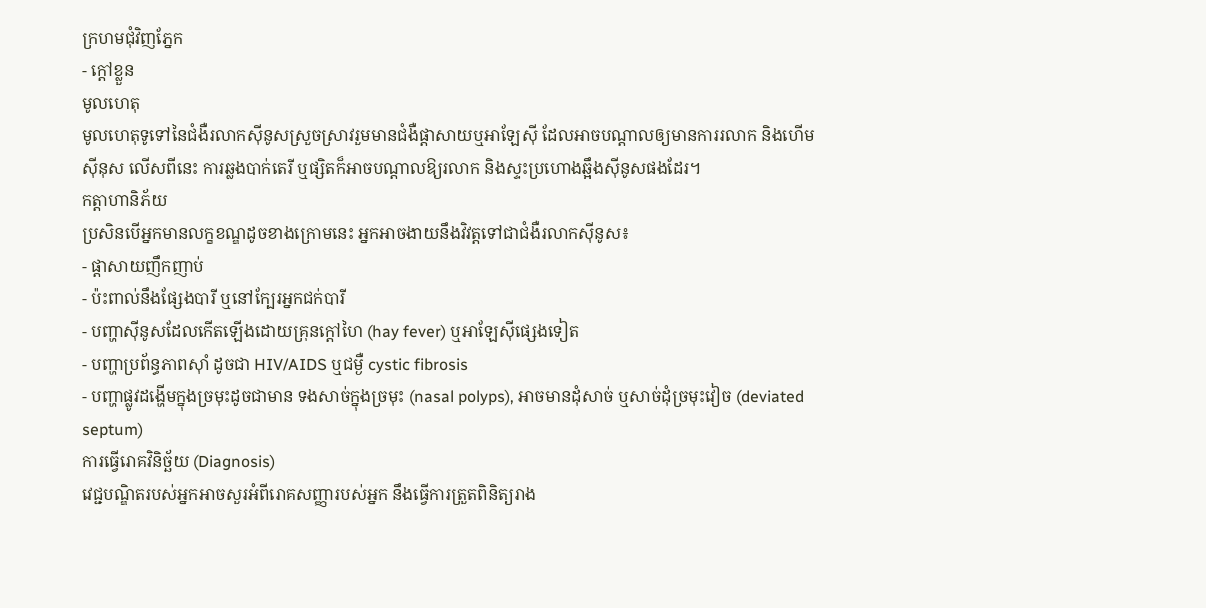ក្រហមជុំវិញភ្នែក
- ក្ដៅខ្លួន
មូលហេតុ
មូលហេតុទូទៅនៃជំងឺរលាកស៊ីនូសស្រួចស្រាវរួមមានជំងឺផ្តាសាយឬអាឡែស៊ី ដែលអាចបណ្តាលឲ្យមានការរលាក និងហើមស៊ីនុស លើសពីនេះ ការឆ្លងបាក់តេរី ឬផ្សិតក៏អាចបណ្តាលឱ្យរលាក និងស្ទះប្រហោងឆ្អឹងស៊ីនូសផងដែរ។
កត្តាហានិភ័យ
ប្រសិនបើអ្នកមានលក្ខខណ្ឌដូចខាងក្រោមនេះ អ្នកអាចងាយនឹងវិវត្តទៅជាជំងឺរលាកស៊ីនូស៖
- ផ្តាសាយញឹកញាប់
- ប៉ះពាល់នឹងផ្សែងបារី ឬនៅក្បែរអ្នកជក់បារី
- បញ្ហាស៊ីនូសដែលកើតឡើងដោយគ្រុនក្តៅហៃ (hay fever) ឬអាឡែស៊ីផ្សេងទៀត
- បញ្ហាប្រព័ន្ធភាពស៊ាំ ដូចជា HIV/AIDS ឬជម្ងឺ cystic fibrosis
- បញ្ហាផ្លូវដង្ហើមក្នុងច្រមុះដូចជាមាន ទងសាច់ក្នុងច្រមុះ (nasal polyps), អាចមានដុំសាច់ ឬសាច់ដុំច្រមុះវៀច (deviated septum)
ការធ្វើរោគវិនិច្ឆ័យ (Diagnosis)
វេជ្ជបណ្ឌិតរបស់អ្នកអាចសួរអំពីរោគសញ្ញារបស់អ្នក នឹងធ្វើការត្រួតពិនិត្យរាង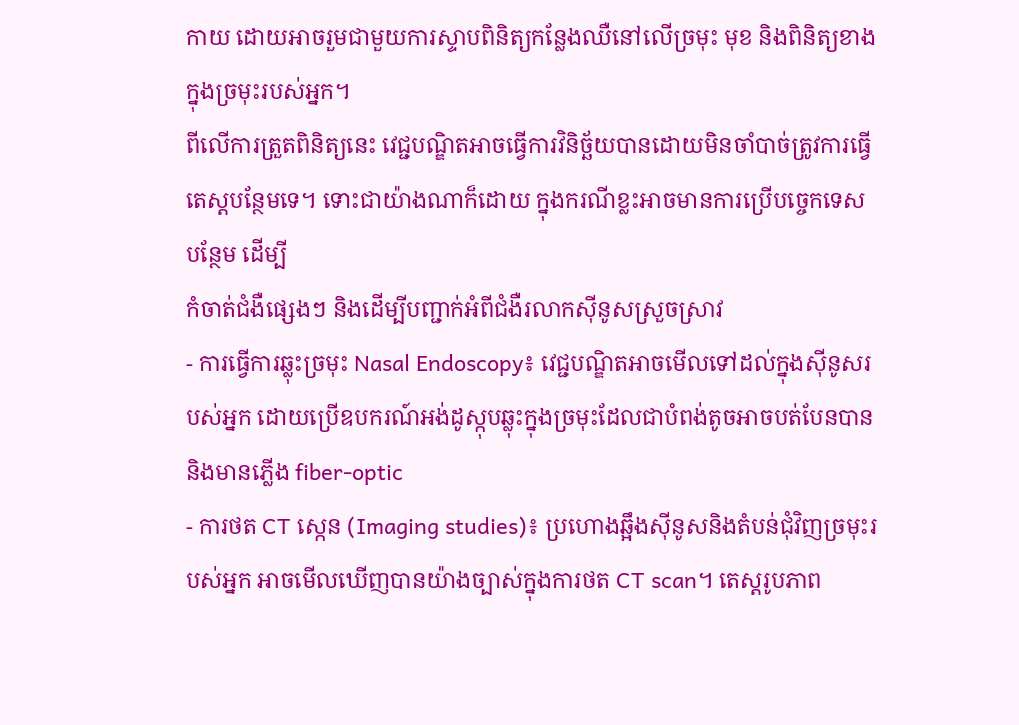កាយ ដោយអាចរួមជាមួយការស្ទាបពិនិត្យកន្លែងឈឺនៅលើច្រមុះ មុខ និងពិនិត្យខាងក្នុងច្រមុះរបស់អ្នក។
ពីលើការត្រួតពិនិត្យនេះ វេជ្ជបណ្ឌិតអាចធ្វើការវិនិច្ឆ័យបានដោយមិនចាំបាច់ត្រូវការធ្វើតេស្តបន្ថែមទេ។ ទោះជាយ៉ាងណាក៏ដោយ ក្នុងករណីខ្លះអាចមានការប្រើបច្ចេកទេសបន្ថែម ដើម្បី
កំចាត់ជំងឺផ្សេងៗ និងដើម្បីបញ្ជាក់អំពីជំងឺរលាកស៊ីនូសស្រួចស្រាវ
- ការធ្វើការឆ្លុះច្រមុះ Nasal Endoscopy៖ វេជ្ជបណ្ឌិតអាចមើលទៅដល់ក្នុងស៊ីនូសរបស់អ្នក ដោយប្រើឧបករណ៍អង់ដូស្កុបឆ្លុះក្នុងច្រមុះដែលជាបំពង់តូចអាចបត់បែនបាន និងមានភ្លើង fiber-optic
- ការថត CT ស្កេន (Imaging studies)៖ ប្រហោងឆ្អឹងស៊ីនូសនិងតំបន់ជុំវិញច្រមុះរបស់អ្នក អាចមើលឃើញបានយ៉ាងច្បាស់ក្នុងការថត CT scan។ តេស្តរូបភាព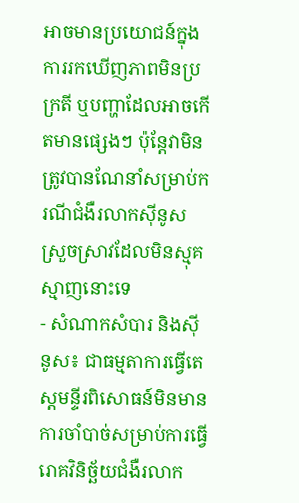អាចមានប្រយោជន៍ក្នុងការរកឃើញភាពមិនប្រក្រតី ឬបញ្ហាដែលអាចកើតមានផ្សេងៗ ប៉ុន្តែវាមិនត្រូវបានណែនាំសម្រាប់ករណីជំងឺរលាកស៊ីនូសស្រួចស្រាវដែលមិនស្មុគស្មាញនោះទេ
- សំណាកសំបារ និងស៊ីនូស៖ ជាធម្មតាការធ្វើតេស្តមន្ទីរពិសោធន៍មិនមានការចាំបាច់សម្រាប់ការធ្វើរោគវិនិច្ឆ័យជំងឺរលាក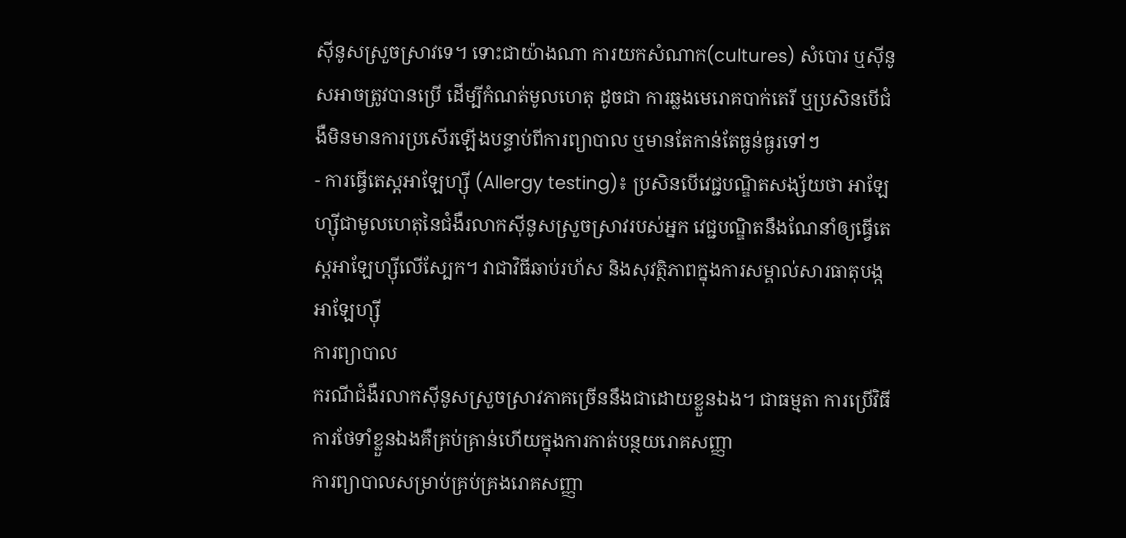ស៊ីនូសស្រួចស្រាវទេ។ ទោះជាយ៉ាងណា ការយកសំណាក(cultures) សំបោរ ឬស៊ីនូសអាចត្រូវបានប្រើ ដើម្បីកំណត់មូលហេតុ ដូចជា ការឆ្លងមេរោគបាក់តេរី ឬប្រសិនបើជំងឺមិនមានការប្រសើរឡើងបន្ទាប់ពីការព្យាបាល ឬមានតែកាន់តែធ្ងន់ធ្ងរទៅៗ
- ការធ្វើតេស្តអាឡែហ្ស៊ី (Allergy testing)៖ ប្រសិនបើវេជ្ជបណ្ឌិតសង្ស័យថា អាឡែហ្ស៊ីជាមូលហេតុនៃជំងឺរលាកស៊ីនូសស្រួចស្រាវរបស់អ្នក វេជ្ជបណ្ឌិតនឹងណែនាំឲ្យធ្វើតេស្តអាឡែហ្ស៊ីលើស្បែក។ វាជាវិធីឆាប់រហ័ស និងសុវត្ថិភាពក្នុងការសម្គាល់សារធាតុបង្កអាឡែហ្ស៊ី
ការព្យាបាល
ករណីជំងឺរលាកស៊ីនូសស្រួចស្រាវភាគច្រើននឹងជាដោយខ្លួនឯង។ ជាធម្មតា ការប្រើវិធីការថែទាំខ្លួនឯងគឺគ្រប់គ្រាន់ហើយក្នុងការកាត់បន្ថយរោគសញ្ញា
ការព្យាបាលសម្រាប់គ្រប់គ្រងរោគសញ្ញា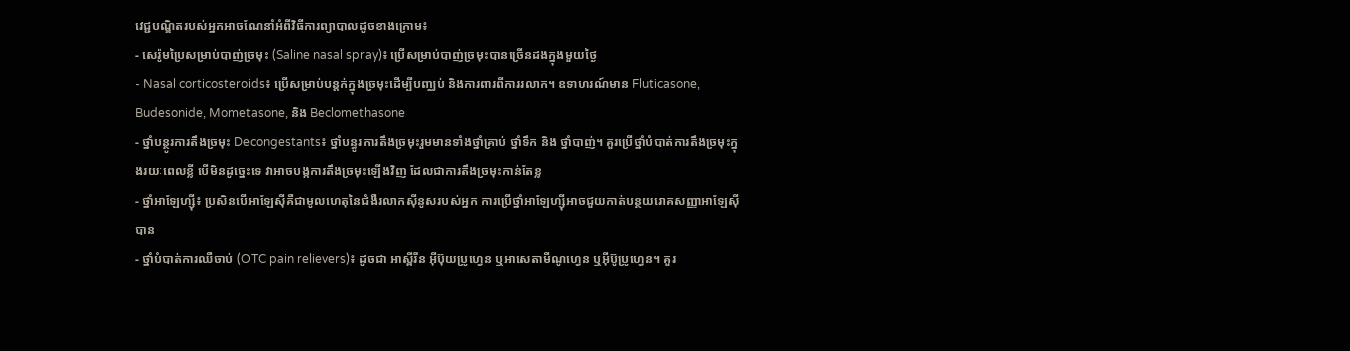វេជ្ជបណ្ឌិតរបស់អ្នកអាចណែនាំអំពីវិធីការព្យាបាលដូចខាងក្រោម៖
- សេរ៉ូមប្រៃសម្រាប់បាញ់ច្រមុះ (Saline nasal spray)៖ ប្រើសម្រាប់បាញ់ច្រមុះបានច្រើនដងក្នុងមួយថ្ងៃ
- Nasal corticosteroids៖ ប្រើសម្រាប់បន្តក់ក្នុងច្រមុះដើម្បីបញ្ឈប់ និងការពារពីការរលាក។ ឧទាហរណ៍មាន Fluticasone, Budesonide, Mometasone, និង Beclomethasone
- ថ្នាំបន្ថូរការតឹងច្រមុះ Decongestants៖ ថ្នាំបន្ធូរការតឹងច្រមុះរួមមានទាំងថ្នាំគ្រាប់ ថ្នាំទឹក និង ថ្នាំបាញ់។ គួរប្រើថ្នាំបំបាត់ការតឹងច្រមុះក្នុងរយៈពេលខ្លី បើមិនដូច្នេះទេ វាអាចបង្កការតឹងច្រមុះឡើងវិញ ដែលជាការតឹងច្រមុះកាន់តែខ្ល
- ថ្នាំអាឡែហ្ស៊ី៖ ប្រសិនបើអាឡែស៊ីគឺជាមូលហេតុនៃជំងឺរលាកស៊ីនូសរបស់អ្នក ការប្រើថ្នាំអាឡែហ្ស៊ីអាចជួយកាត់បន្ថយរោគសញ្ញាអាឡែស៊ីបាន
- ថ្នាំបំបាត់ការឈឺចាប់ (OTC pain relievers)៖ ដូចជា អាស្ពីរីន អ៊ីប៊ុយប្រូហ្វេន ឬអាសេតាមីណូហ្វេន ឬអ៊ីប៊ូប្រូហ្វេន។ គួរ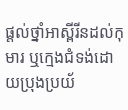ផ្តល់ថ្នាំអាស្ពីរីនដល់កុមារ ឬក្មេងជំទង់ដោយប្រុងប្រយ័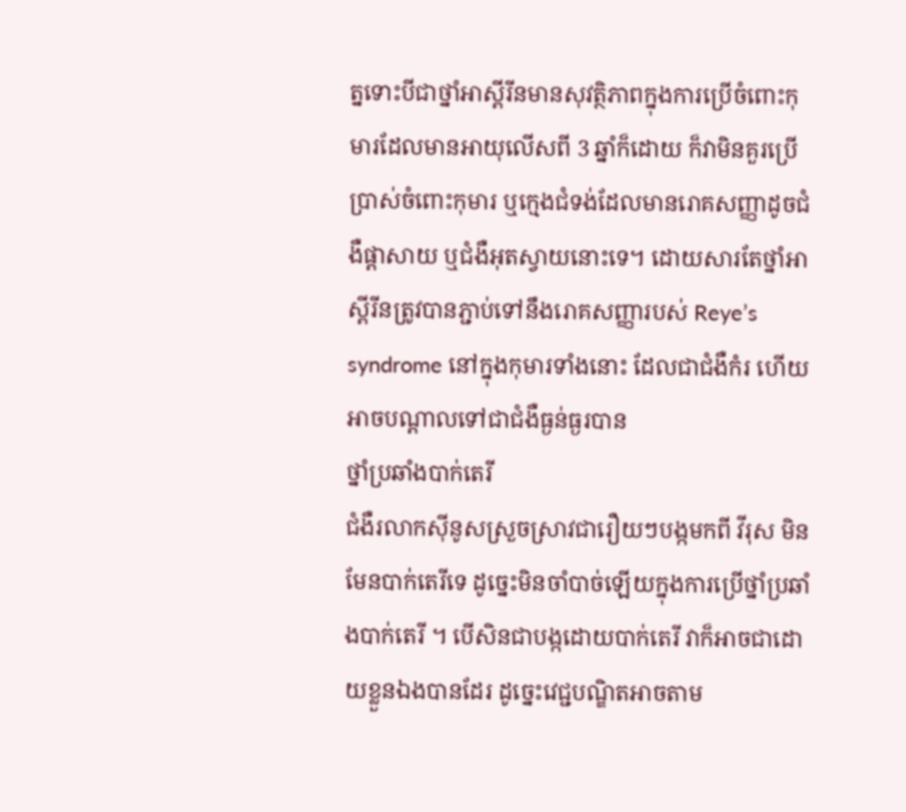ត្នទោះបីជាថ្នាំអាស្ពីរីនមានសុវត្ថិភាពក្នុងការប្រើចំពោះកុមារដែលមានអាយុលើសពី 3 ឆ្នាំក៏ដោយ ក៏វាមិនគួរប្រើប្រាស់ចំពោះកុមារ ឬក្មេងជំទង់ដែលមានរោគសញ្ញាដូចជំងឺផ្តាសាយ ឬជំងឺអុតស្វាយនោះទេ។ ដោយសារតែថ្នាំអាស្ពីរីនត្រូវបានភ្ជាប់ទៅនឹងរោគសញ្ញារបស់ Reye’s syndrome នៅក្នុងកុមារទាំងនោះ ដែលជាជំងឺកំរ ហើយអាចបណ្ដាលទៅជាជំងឺធ្ងន់ធ្ងរបាន
ថ្នាំប្រឆាំងបាក់តេរី
ជំងឺរលាកស៊ីនូសស្រួចស្រាវជារឿយៗបង្កមកពី វីរុស មិនមែនបាក់តេរីទេ ដូច្នេះមិនចាំបាច់ឡើយក្នុងការប្រើថ្នាំប្រឆាំងបាក់តេរី ។ បើសិនជាបង្កដោយបាក់តេរី វាក៏អាចជាដោយខ្លួនឯងបានដែរ ដូច្នេះវេជ្ជបណ្ឌិតអាចតាម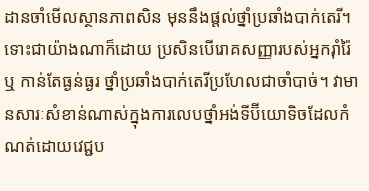ដានចាំមើលស្ថានភាពសិន មុននឹងផ្តល់ថ្នាំប្រឆាំងបាក់តេរី។ ទោះជាយ៉ាងណាក៏ដោយ ប្រសិនបើរោគសញ្ញារបស់អ្នករ៉ាំរ៉ៃ ឬ កាន់តែធ្ងន់ធ្ងរ ថ្នាំប្រឆាំងបាក់តេរីប្រហែលជាចាំបាច់។ វាមានសារៈសំខាន់ណាស់ក្នុងការលេបថ្នាំអង់ទីប៊ីយោទិចដែលកំណត់ដោយវេជ្ជប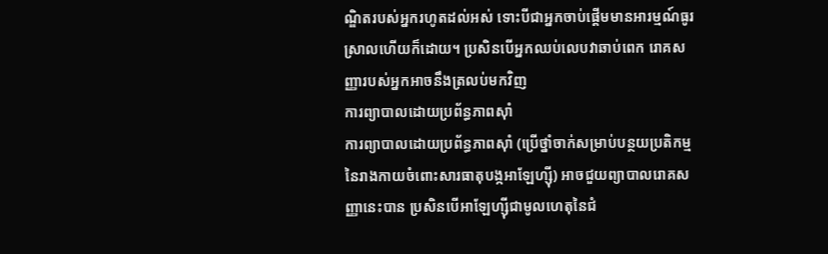ណ្ឌិតរបស់អ្នករហូតដល់អស់ ទោះបីជាអ្នកចាប់ផ្តើមមានអារម្មណ៍ធូរស្រាលហើយក៏ដោយ។ ប្រសិនបើអ្នកឈប់លេបវាឆាប់ពេក រោគសញ្ញារបស់អ្នកអាចនឹងត្រលប់មកវិញ
ការព្យាបាលដោយប្រព័ន្ធភាពស៊ាំ
ការព្យាបាលដោយប្រព័ន្ធភាពស៊ាំ (ប្រើថ្នាំចាក់សម្រាប់បន្ថយប្រតិកម្មនៃរាងកាយចំពោះសារធាតុបង្កអាឡែហ្ស៊ី) អាចជួយព្យាបាលរោគសញ្ញានេះបាន ប្រសិនបើអាឡែហ្ស៊ីជាមូលហេតុនៃជំ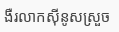ងឺរលាកស៊ីនូសស្រួច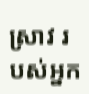ស្រាវ របស់អ្នក